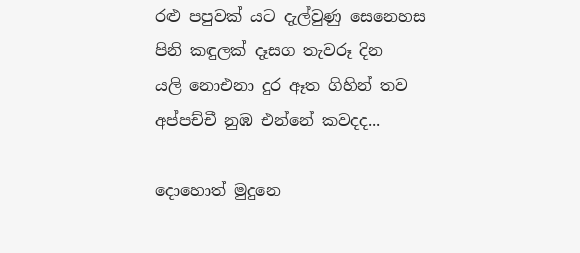රළු පපුවක් යට දැල්වුණු සෙනෙහස
පිනි කඳුලක් දෑසග තැවරූ දින
යලි නොඑනා දුර ඈත ගිහින් තව
අප්පච්චී නුඹ එන්නේ කවදද...

දොහොත් මුදුනෙ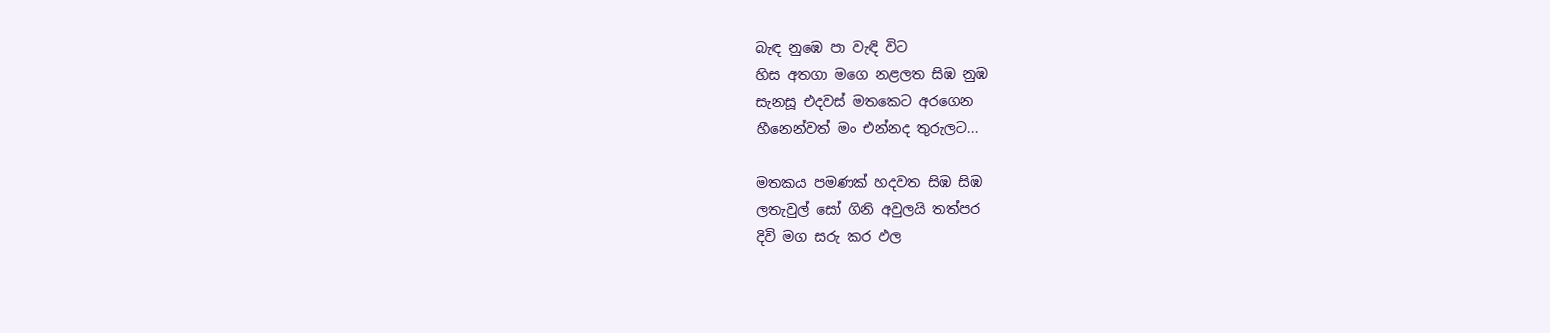බැඳ නුඹෙ පා වැඳි විට
හිස අතගා මගෙ නළලත සිඹ නුඹ
සැනසූ එදවස් මතකෙට අරගෙන
හීනෙන්වත් මං එන්නද තුරුලට...

මතකය පමණක් හදවත සිඹ සිඹ
ලතැවුල් සෝ ගිනි අවුලයි තත්පර
දිවි මග සරු කර ඵල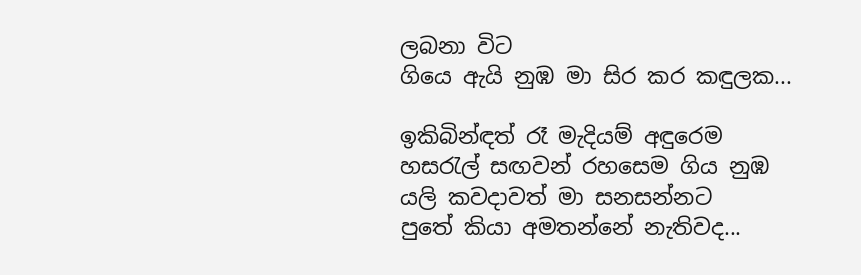ලබනා විට
ගියෙ ඇයි නුඹ මා සිර කර කඳුලක...

ඉකිබින්ඳත් රෑ මැදියම් අඳුරෙම
හසරැල් සඟවන් රහසෙම ගිය නුඹ
යලි කවදාවත් මා සනසන්නට
පුතේ කියා අමතන්නේ නැතිවද...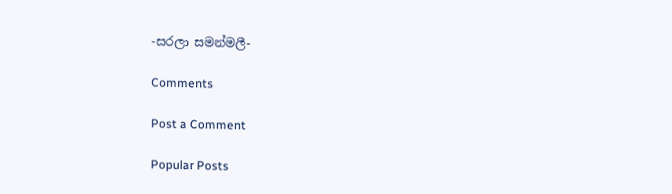-සරලා සමන්මලී-

Comments

Post a Comment

Popular Posts